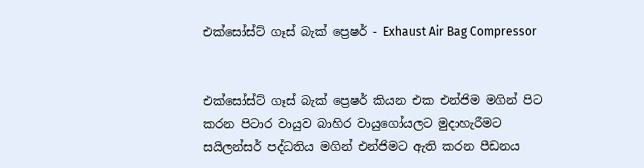එක්සෝස්ට් ගෑස් බැක් ප්‍රෙෂර් - Exhaust Air Bag Compressor


එක්සෝස්ට් ගෑස් බැක් ප්‍රෙෂර් කියන එක එන්ජිම මගින් පිට කරන පිටාර වායුව බාහිර වායුගෝයලට මුදාහැරීමට සයිලන්සර් පද්ධතිය මගින් එන්ජිමට ඇ‌ති කරන පීඩනය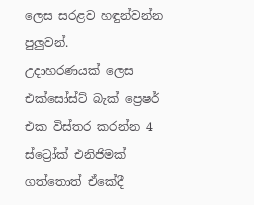ලෙස සරළව හඳුන්වන්න පුලුවන්.
උදාහරණයක් ලෙස එක්සෝස්ට් බැක් ප්‍රෙෂර් එක විස්තර කරන්න 4 ස්ට්‍රෝක් එනිජිමක් ගත්තොත් ඒ‌කේදී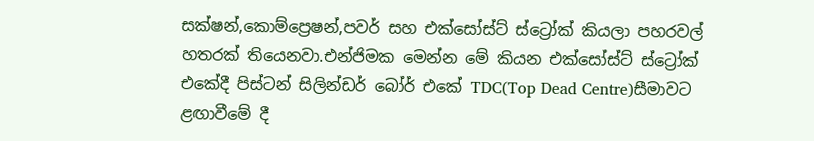සක්ෂන්,කොම්ප්‍රෙෂන්,පවර් සහ එක්සෝස්ට් ස්ට්‍රෝක් කියලා පහරවල් හතරක් තියෙනවා.එන්ජිමක මෙන්න මේ කියන එක්සෝස්ට් ස්ට්‍රෝක් එකේදී පිස්ටන් සිලින්ඩර් බෝර් එකේ TDC(Top Dead Centre)සීමාවට ළඟාවීමේ දී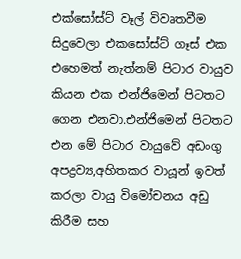එක්සෝස්ට් වෑල් විවෘතවීම සිදුවෙලා එකසෝස්ට් ගෑස් එක එහෙමත් නැත්නම් පිටාර වායුව කියන එක එන්ජිමෙන් පිටතට ගෙන එනවා.එන්ජිමෙන් පිටතට එන මේ පිටාර වායුවේ අඩංගු අපද්‍රව්‍ය,අහිතකර වායූන් ඉවත් කරලා වායු විමෝචනය අඩු කිරීම සහ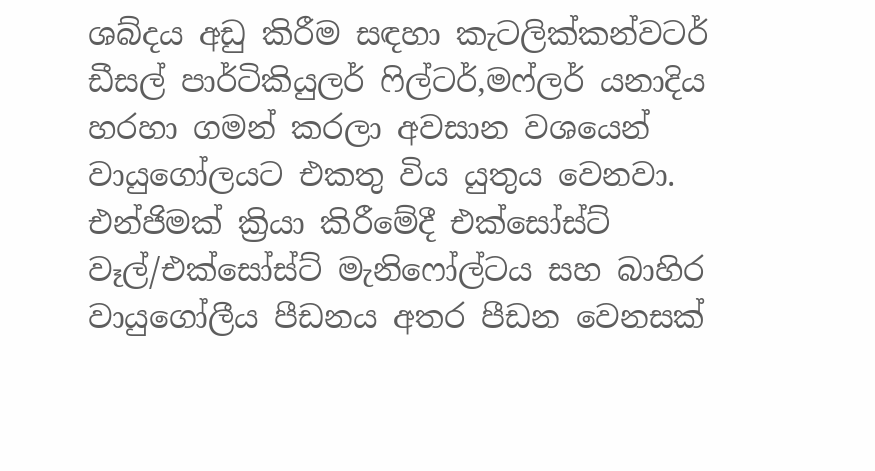ශබ්දය අඩු කිරීම සඳහා කැටලික්කන්වටර්
ඩීසල් පාර්ටිකියුලර් ෆිල්ටර්,මෆ්ලර් යනාදිය හරහා ගමන් කරලා අවසාන වශයෙන් වායුගෝලයට එකතු විය යුතුය වෙනවා.
එන්ජිමක් ක්‍රියා කිරීමේදී එක්සෝස්ට් වෑල්/එක්සෝස්ට් මැනිෆෝල්ටය සහ බාහිර වායුගෝලීය පීඩනය අතර පීඩන වෙනසක්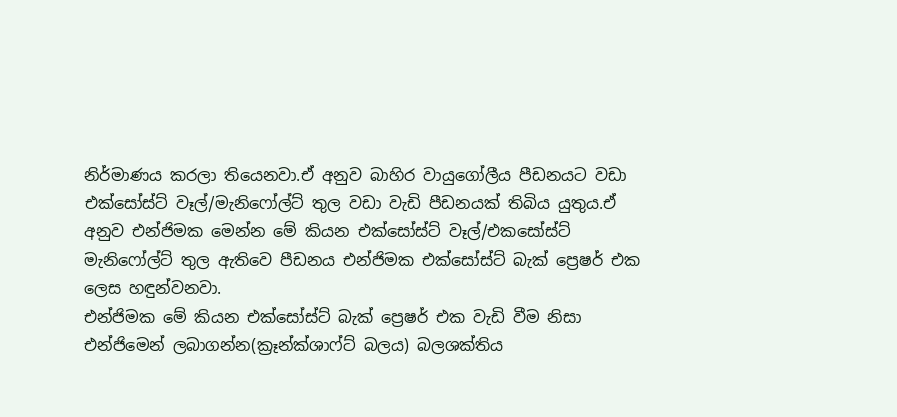නිර්මාණය කරලා තියෙනවා.ඒ‌ අනුව බාහිර වායුගෝලීය පීඩනයට වඩා එක්සෝස්ට් වෑල්/මැනිෆෝල්ට් තුල වඩා වැඩි පීඩනයක් තිබිය යුතුය.ඒ‌ අනුව එන්ජිමක මෙන්න මේ කියන එක්සෝස්ට් වෑල්/එකසෝස්ට් මැනිෆෝල්ට් තුල ඇ‌තිවෙ පීඩනය එන්ජිමක එක්සෝස්ට් බැක් ප්‍රෙෂර් එක ලෙස හඳුන්වනවා.
එන්ජිමක මේ කියන එක්සෝස්ට් බැක් ප්‍රෙෂර් එක වැඩි වීම නිසා එන්ජිමෙන් ලබාගන්න(ක්‍රෑන්ක්ශාෆ්ට් බලය) බලශක්තිය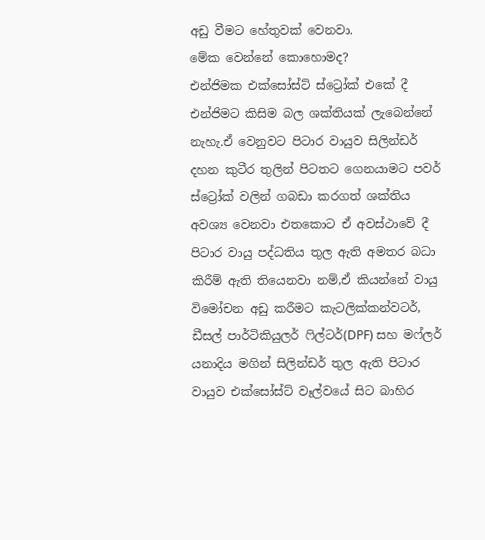අඩු වීමට හේතුවක් වෙනවා.
මේක වෙන්නේ කොහොමද?
එන්ජිමක එක්සෝස්ට් ස්ට්‍රෝක් එකේ දී එන්ජිමට කිසිම බල ශක්තියක් ලැබෙන්නේ නැහැ.ඒ වෙනුවට පිටාර වායුව සිලින්ඩර් දහන කුටීර තුලින් පිටතට ගෙනයාමට පවර් ස්ට්‍රෝක් වලින් ගබඩා කරගත් ශක්තිය අවශ්‍ය වෙනවා එතකොට ඒ‌ අවස්ථාවේ දී පිටාර වායු පද්ධතිය තුල ඇ‌ති අමතර බධා කිරීම් ඇ‌ති තියෙනවා නම්,ඒ‌ කියන්නේ වායු විමෝචන අඩු කරීමට කැටලික්කන්වටර්,
ඩීසල් පාර්ටිකියුලර් ෆිල්ටර්(DPF) සහ මෆ්ලර් යනාදිය මගින් සිලින්ඩර් තුල ඇ‌ති පිටාර වායුව එක්සෝස්ට් වෑල්වයේ සිට බාහිර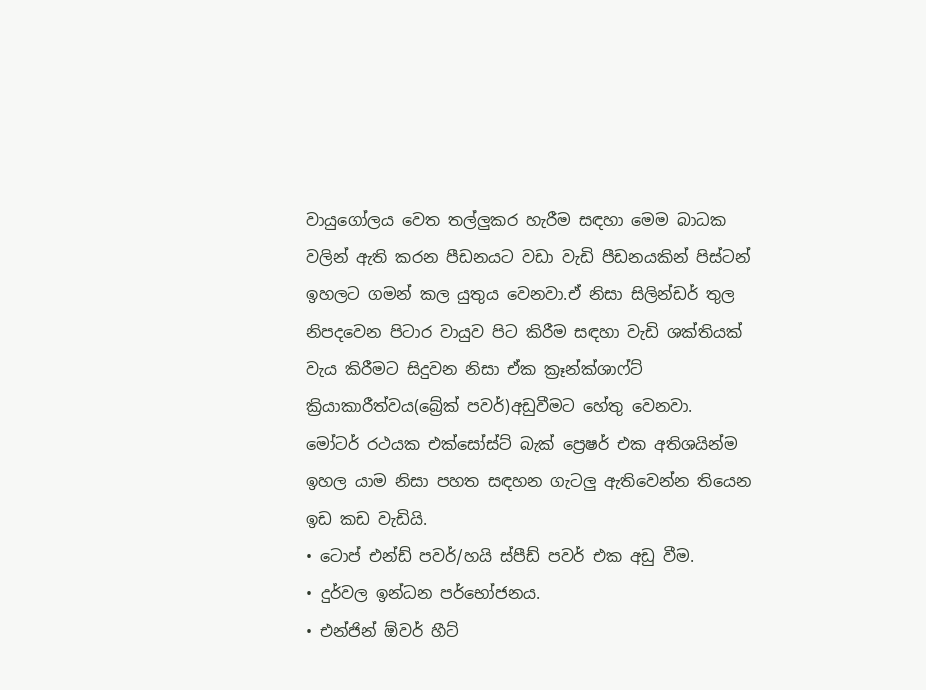වායුගෝලය වෙත තල්ලුකර හැරීම සඳහා මෙම බාධක වලින් ඇ‌ති කරන පීඩනයට වඩා වැඩි පීඩනයකින් පිස්ටන් ඉහලට ගමන් කල යුතුය වෙනවා.ඒ‌ නිසා සිලින්ඩර් තුල නිපදවෙන පිටාර වායුව පිට කිරීම සඳහා වැඩි ශක්තියක් වැය කිරීමට සිදුවන නිසා ඒ‌ක ක්‍රෑන්ක්ශාෆ්ට් ක්‍රියාකාරීත්වය(බ්‍රේක් පවර්)අඩුවීමට හේතු වෙනවා.
මෝටර් රථයක එක්සෝස්ට් බැක් ප්‍රෙෂර් එක අතිශයින්ම ඉහල යාම නිසා පහත සඳහන ගැටලු ඇ‌තිවෙන්න තියෙන ඉඩ කඩ වැඩියි.
• ටොප් එන්ඩ් පවර්/හයි ස්පීඩ් පවර් එක අඩු වීම.
• දුර්වල ඉන්ධන පර්භෝජනය.
• එන්ජින් ඕවර් හීට්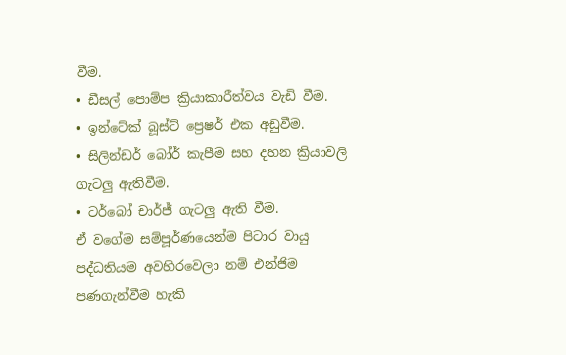වීම.
• ඩීසල් පොම්ප ක්‍රියාකාරීත්වය වැඩි වීම.
• ඉන්ටේක් බූස්ට් ප්‍රෙෂර් එක අඩුවීම.
• සිලින්ඩර් බෝර් කැපීම සහ දහන ක්‍රියාවලි ගැටලු ඇ‌තිවීම.
• ටර්බෝ චාර්ජ් ගැටලු ඇ‌ති වීම.
ඒ‌ වගේම සම්පූර්ණයෙන්ම පිටාර වායු පද්ධතියම අවහිරවෙලා නම් එන්ජිම පණගැන්වීම හැකි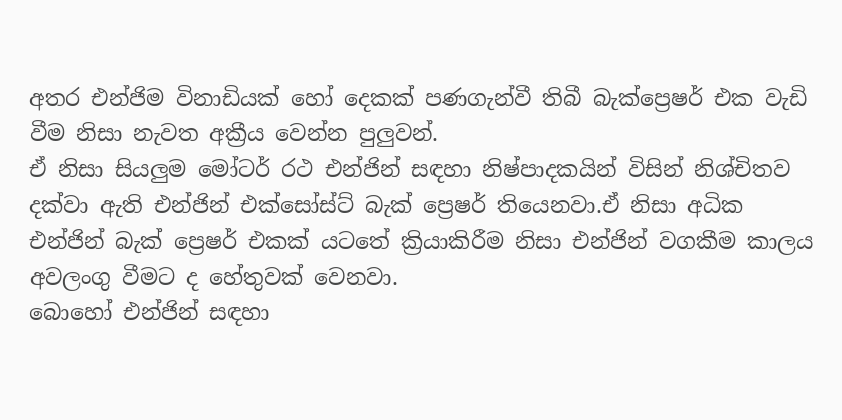අතර එන්ජිම විනාඩියක් හෝ දෙකක් පණගැන්වී තිබී බැක්ප්‍රෙෂර් එක වැඩි වීම නිසා නැවත අක්‍රීය වෙන්න පුලුවන්.
ඒ‌ නිසා සියලුම මෝටර් රථ එන්ජින් සඳහා නිෂ්පාදකයින් විසින් නිශ්චිතව දක්වා ඇති එන්ජින් එක්සෝස්ට් බැක් ප්‍රෙෂර් තියෙනවා.ඒ‌ නිසා අධික එන්ජින් බැක් ප්‍රෙෂර් එකක් යටතේ ක්‍රියාකිරීම නිසා එන්ජින් වගකීම කාලය අවලංගු වීමට ද හේතුවක් වෙනවා.
බොහෝ එන්ජින් සඳහා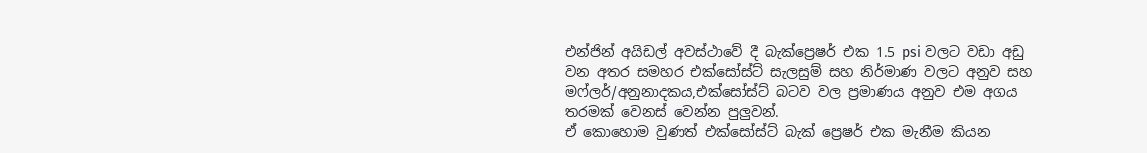එන්ජින් අයිඩල් අවස්ථාවේ දී බැක්ප්‍රෙෂර් එක 1.5 psi වලට වඩා අඩු වන අතර සමහර එක්සෝස්ට් සැලසුම් සහ නිර්මාණ වලට අනුව සහ මෆ්ලර්/අනුනාදකය,එක්සෝස්ට් බටව වල ප්‍රමාණය අනුව එම අගය තරමක් වෙනස් වෙන්න පුලුවන්.
ඒ‌ කොහොම වුණත් එක්සෝස්ට් බැක් ප්‍රෙෂර් එක මැනීම කියන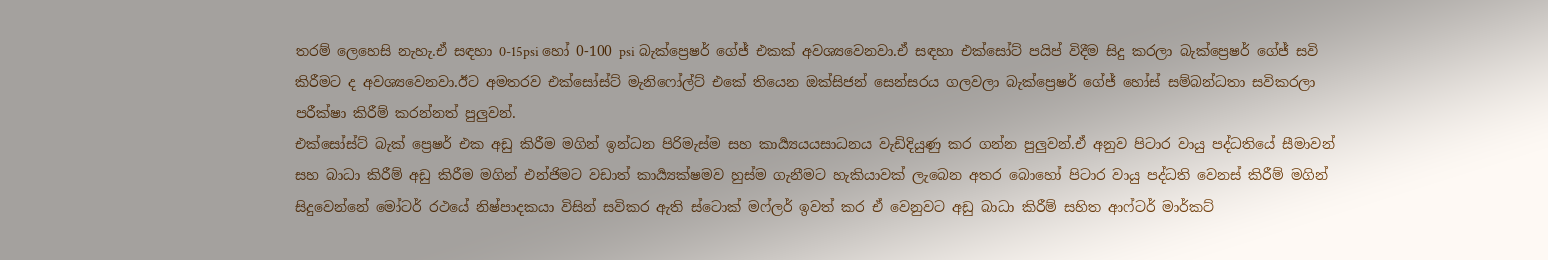තරම් ලෙහෙසි නැහැ.ඒ‌ සඳහා 0-15psi හෝ 0-100 psi බැක්ප්‍රෙෂර් ගේජ් එකක් අවශ්‍යවෙනවා.ඒ‌ සඳහා එක්සෝට් පයිප් විදීම සිදු කරලා බැක්ප්‍රෙෂර් ගේජ් සවි කිරීමට ද අවශ්‍යවෙනවා.ඊට අමතරව එක්සෝස්ට් මැනිෆෝල්ට් එකේ තියෙන ඔක්සිජන් සෙන්සරය ගලවලා බැක්ප්‍රෙෂර් ගේජ් හෝස් සම්බන්ධතා සවිකරලා පරීක්ෂා කිරීම් කරන්නත් පුලුවන්.
එක්සෝස්ට් බැක් ප්‍රෙෂර් එක අඩු කිරීම මගින් ඉන්ධන පිරිමැස්ම සහ කාර්‍ය්‍යයයසාධනය වැඩිදියුණු කර ගන්න පුලුවන්.ඒ‌ අනුව පිටාර වායු පද්ධතියේ සීමාවන් සහ බාධා කිරීම් අඩු කිරීම මගින් එන්ජිමට වඩාත් කාර්‍ය්‍යක්ෂමව හුස්ම ගැනීමට හැකියාවක් ලැබෙන අතර බොහෝ පිටාර වායු පද්ධති වෙනස් කිරීම් මගින් සිදුවෙන්නේ මෝටර් රථයේ නිෂ්පාදකයා විසින් සවිකර ඇ‌ති ස්ටොක් මෆ්ලර් ඉවත් කර ඒ‌ වෙනුවට අඩු බාධා කිරීම් සහිත ආ‌ෆ්ටර් මාර්කට්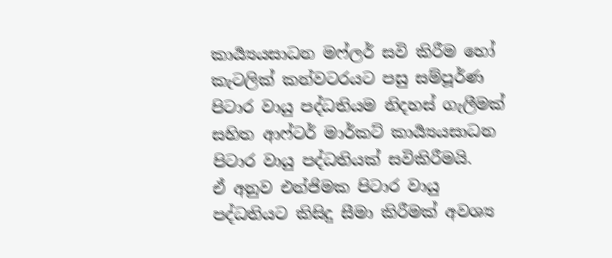කාර්‍ය්‍යයසාධන මෆ්ලර් සවි කිරීම හෝ කැටලික් කන්වටරයට පසු සම්පූර්ණ පිටාර වායු පද්ධතියම නිදහස් ගැලීමක් සහිත ආ‌ෆ්ටර් මාර්කට් කාර්‍ය්‍යයසාධන පිටාර වායු පද්ධතියක් සවිකිරීමයි.
ඒ‌ අනුව එන්ජිමක පිටාර වායු පද්ධතියට කිසිදු සීමා කිරීමක් අවශ්‍ය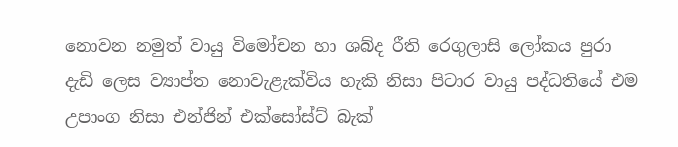නොවන නමුත් වායු විමෝචන හා ශබ්ද රීති රෙගුලාසි ලෝකය පුරා දැඩි ලෙස ව්‍යාප්ත නොවැළැක්විය හැකි නිසා පිටාර වායු පද්ධතියේ එම උපාංග නිසා එන්ජින් එක්සෝස්ට් බැක්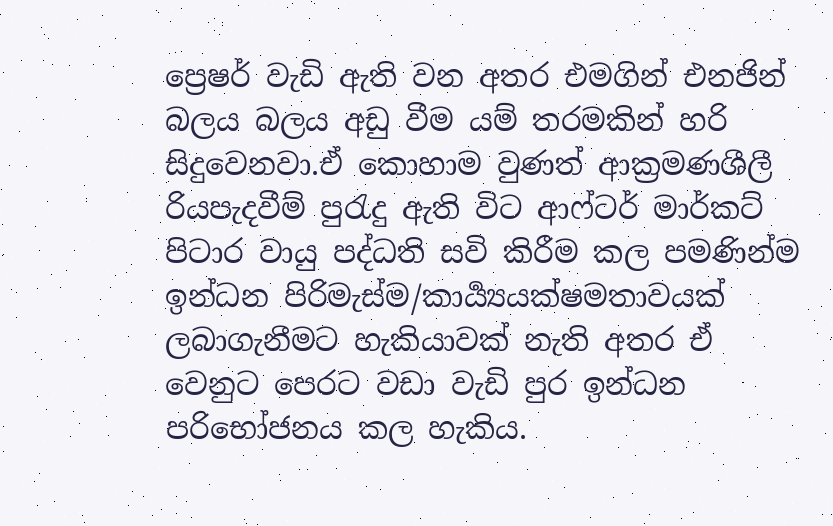ප්‍රෙෂර් වැඩි ඇති වන අතර එමගින් එනජින් බලය බලය අඩු වීම යම් තරමකින් හරි සිදුවෙනවා.ඒ‌ කොහාම වුණත් ආ‌ක්‍රමණශීලී රියපැදවීම් පුරැදු ඇ‌ති විට ආ‌ෆ්ටර් මාර්කට් පිටාර වායු පද්ධති සවි කිරීම කල පමණින්ම ඉන්ධන පිරිමැස්ම/කාර්‍ය්‍යයක්ෂමතාවයක් ලබාගැනීමට හැකියාවක් නැති අතර ඒ‌ වෙනුට පෙරට වඩා වැඩි පුර ඉන්ධන පරිභෝජනය කල හැකිය.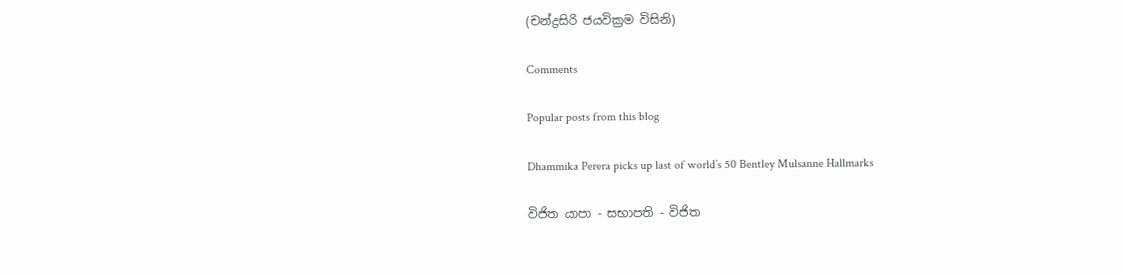(චන්ද්‍රසිරි ජයවික්‍රම විසිනි)

Comments

Popular posts from this blog

Dhammika Perera picks up last of world’s 50 Bentley Mulsanne Hallmarks

විජිත යාපා - සභාපති - විජිත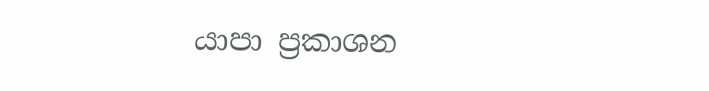යාපා ප්‍රකාශන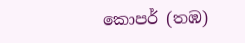කොපර් (තඹ)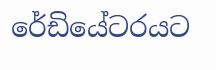රේඩියේටරයට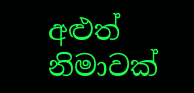අළුත් නිමාවක්